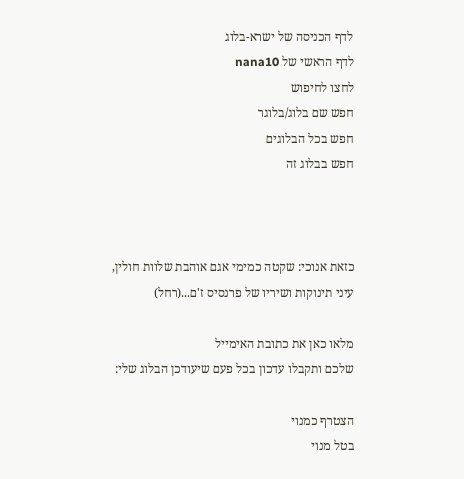לדף הכניסה של ישרא-בלוג
לדף הראשי של nana10
לחצו לחיפוש
חפש שם בלוג/בלוגר
חפש בכל הבלוגים
חפש בבלוג זה



כזאת אנוכי: שקטה כמימי אגם אוהבת שלוות חולין, עיני תינוקות ושיריו של פרנסיס ז'ם...(רחל)

מלאו כאן את כתובת האימייל
שלכם ותקבלו עדכון בכל פעם שיעודכן הבלוג שלי:

הצטרף כמנוי
בטל מנוי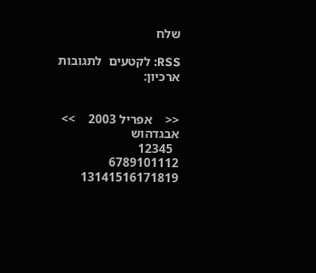שלח

RSS: לקטעים  לתגובות
ארכיון:


<<    אפריל 2003    >>
אבגדהוש
  12345
6789101112
13141516171819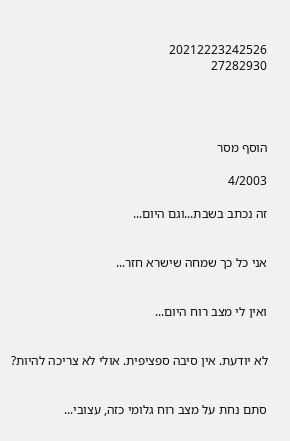20212223242526
27282930




הוסף מסר

4/2003

זה נכתב בשבת...וגם היום...


אני כל כך שמחה שישרא חזר...


ואין לי מצב רוח היום...


לא יודעת. אין סיבה ספציפית. אולי לא צריכה להיות?


סתם נחת על מצב רוח גלומי כזה, עצובי...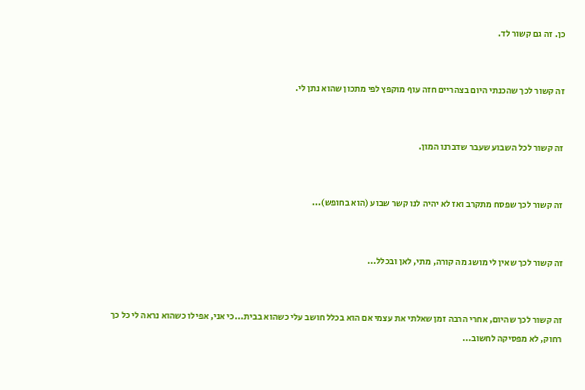כן. זה גם קשור לד.


זה קשור לכך שהכנתי היום בצהריים חזה עוף מוקפץ לפי מתכון שהוא נתן לי.


זה קשור לכל השבוע שעבר שדברנו המון.


זה קשור לכך שפסח מתקרב ואז לא יהיה לנו קשר שבוע (הוא בחופש)...


זה קשור לכך שאין לי מושג מה קורה, מתי, לאן ובכלל...


זה קשור לכך שהיום, אחרי הרבה זמן שאלתי את עצמי אם הוא בכלל חושב עלי כשהוא בבית...כי אני, אפילו כשהוא נראה לי כל כך רחוק, לא מפסיקה לחשוב...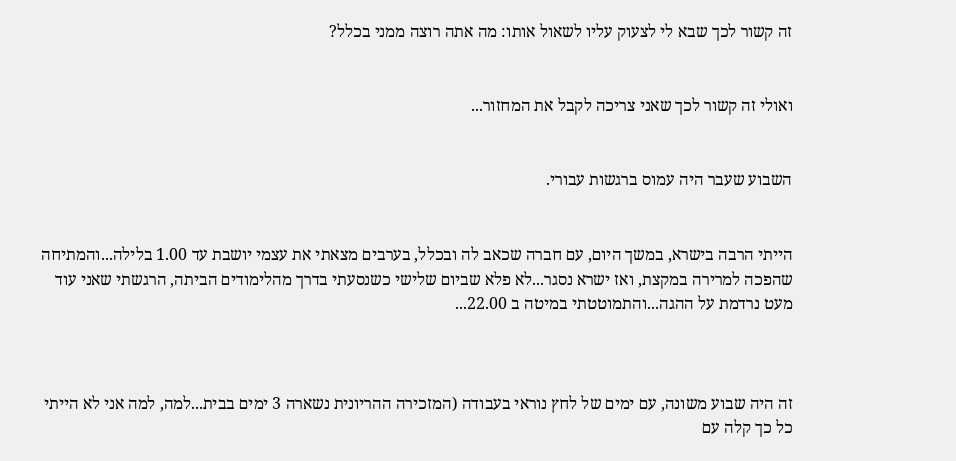זה קשור לכך שבא לי לצעוק עליו לשאול אותו: מה אתה רוצה ממני בכלל?


ואולי זה קשור לכך שאני צריכה לקבל את המחזור...


השבוע שעבר היה עמוס ברגשות עבורי.


הייתי הרבה בישרא, במשך היום, עם חברה שכאב לה ובכלל, בערבים מצאתי את עצמי יושבת עד 1.00 בלילה...והמתיחה שהפכה למרירה במקצת, ואז ישרא נסגר...לא פלא שביום שלישי כשנסעתי בדרך מהלימודים הביתה, הרגשתי שאני עוד מעט נרדמת על ההגה...והתמוטטתי במיטה ב 22.00...



זה היה שבוע משונה, עם ימים של לחץ נוראי בעבודה (המזכירה ההריונית נשארה 3 ימים בבית...למה, למה אני לא הייתי כל כך קלה עם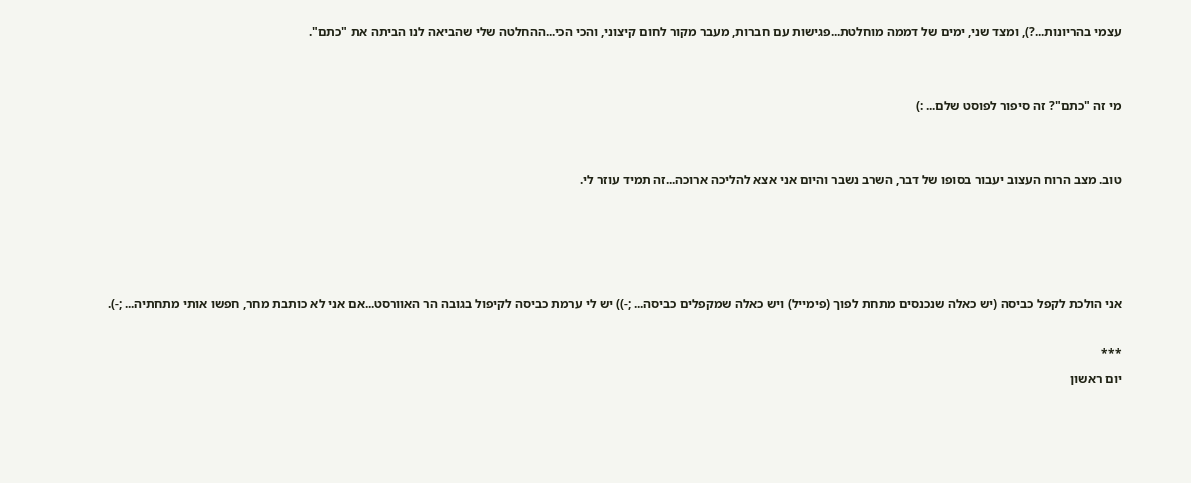עצמי בהריונות...?), ומצד שני, ימים של דממה מוחלטת...פגישות עם חברות, מעבר מקור לחום קיצוני, והכי הכי...ההחלטה שלי שהביאה לנו הביתה את "כתם".


מי זה "כתם"? זה סיפור לפוסט שלם... :)


טוב. מצב הרוח העצוב יעבור בסופו של דבר, השרב נשבר והיום אני אצא להליכה ארוכה...זה תמיד עוזר לי.




אני הולכת לקפל כביסה (יש כאלה שנכנסים מתחת לפוך (פימייל) ויש כאלה שמקפלים כביסה... ;-)) יש לי ערמת כביסה לקיפול בגובה הר האוורסט...אם אני לא כותבת מחר, חפשו אותי מתחתיה... ;-).

***
יום ראשון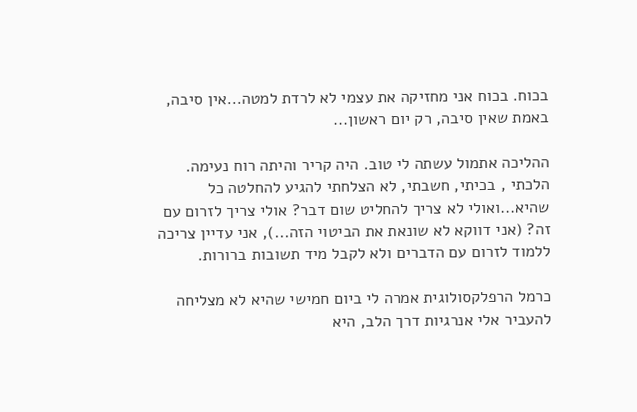בכוח. בכוח אני מחזיקה את עצמי לא לרדת למטה...אין סיבה, באמת שאין סיבה, רק יום ראשון...

ההליכה אתמול עשתה לי טוב. היה קריר והיתה רוח נעימה. הלכתי , בכיתי, חשבתי, לא הצלחתי להגיע להחלטה כל שהיא...ואולי לא צריך להחליט שום דבר? אולי צריך לזרום עם זה? (אני דווקא לא שונאת את הביטוי הזה...), אני עדיין צריכה ללמוד לזרום עם הדברים ולא לקבל מיד תשובות ברורות.

כרמל הרפלקסולוגית אמרה לי ביום חמישי שהיא לא מצליחה להעביר אלי אנרגיות דרך הלב, היא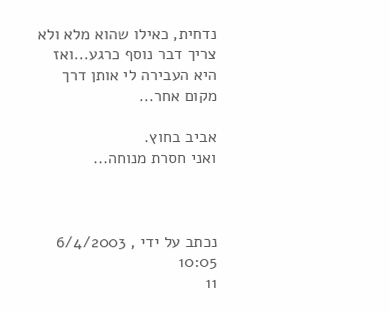נדחית, כאילו שהוא מלא ולא צריך דבר נוסף כרגע...ואז היא העבירה לי אותן דרך מקום אחר...

אביב בחוץ.
ואני חסרת מנוחה...



נכתב על ידי , 6/4/2003 10:05
11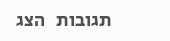תגובות   הצג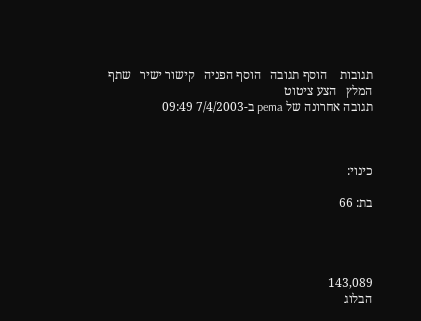תגובות    הוסף תגובה   הוסף הפניה   קישור ישיר   שתף   המלץ   הצע ציטוט
תגובה אחרונה של pema ב-7/4/2003 09:49



כינוי:

בת: 66




143,089
הבלוג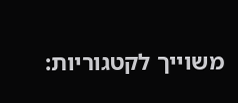משוייך לקטגוריות: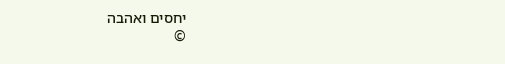יחסים ואהבה
©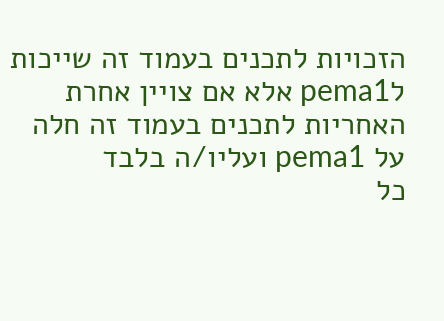הזכויות לתכנים בעמוד זה שייכות לpema1 אלא אם צויין אחרת
האחריות לתכנים בעמוד זה חלה על pema1 ועליו/ה בלבד
כל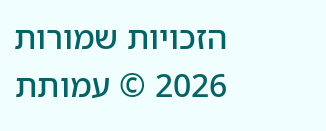הזכויות שמורות 2026 © עמותת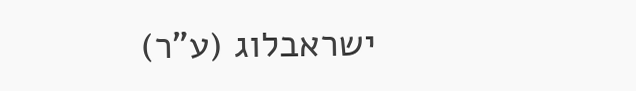ישראבלוג (ע"ר)